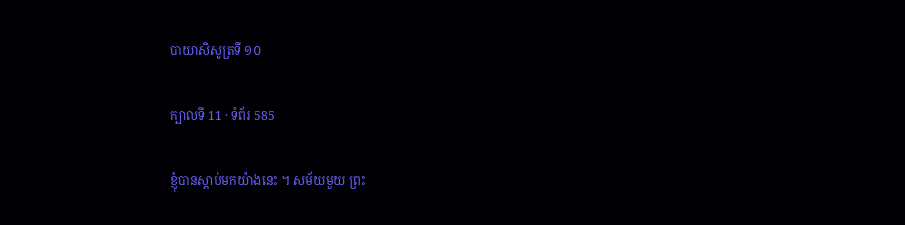បាយាសិសូត្រទី ១០

ក្បាលទី 11 · ទំព័រ 585

ខ្ញុំបានស្តាប់មកយ៉ាងនេះ ។ សម័យមួយ ព្រះ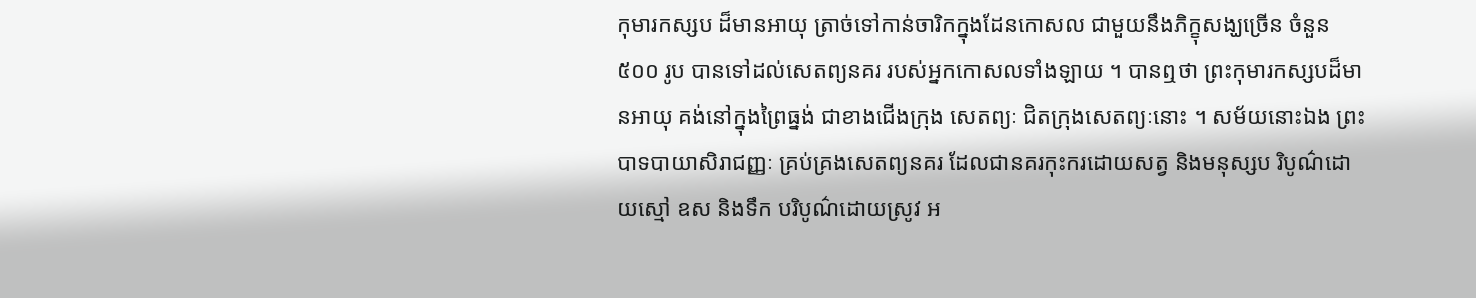កុមារកស្សប ដ៏មានអាយុ ត្រាច់ទៅកាន់ចារិកក្នុងដែនកោសល ជាមួយនឹងភិក្ខុសង្ឃច្រើន ចំនួន ៥០០ រូប បានទៅដល់សេតព្យនគរ របស់អ្នកកោសលទាំងឡាយ ។ បានឮថា ព្រះកុមារកស្សបដ៏មានអាយុ គង់នៅក្នុងព្រៃធ្នង់ ជាខាងជើងក្រុង សេតព្យៈ ជិតក្រុងសេតព្យៈនោះ ។ សម័យនោះឯង ព្រះបាទបាយាសិរាជញ្ញៈ គ្រប់គ្រងសេតព្យនគរ ដែលជានគរកុះករដោយសត្វ និងមនុស្សប រិបូណ៌ដោយស្មៅ ឧស និងទឹក បរិបូណ៌ដោយស្រូវ អ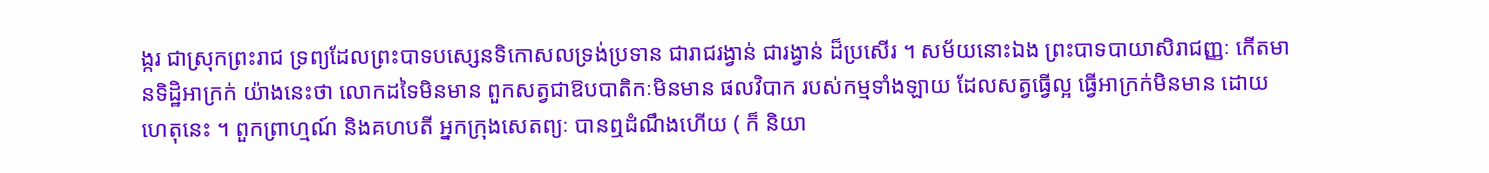ង្ករ ជាស្រុកព្រះរាជ ទ្រព្យដែលព្រះបាទបស្សេនទិកោសលទ្រង់ប្រទាន ជារាជរង្វាន់ ជារង្វាន់ ដ៏ប្រសើរ ។ សម័យនោះឯង ព្រះបាទបាយាសិរាជញ្ញៈ កើតមានទិដ្ឋិអាក្រក់ យ៉ាងនេះថា លោកដទៃមិនមាន ពួកសត្វជាឱបបាតិកៈមិនមាន ផលវិបាក របស់កម្មទាំងឡាយ ដែលសត្វធ្វើល្អ ធ្វើអាក្រក់មិនមាន ដោយហេតុនេះ ។ ពួកព្រាហ្មណ៍ និងគហបតី អ្នកក្រុងសេតព្យៈ បានឮដំណឹងហើយ ( ក៏ និយា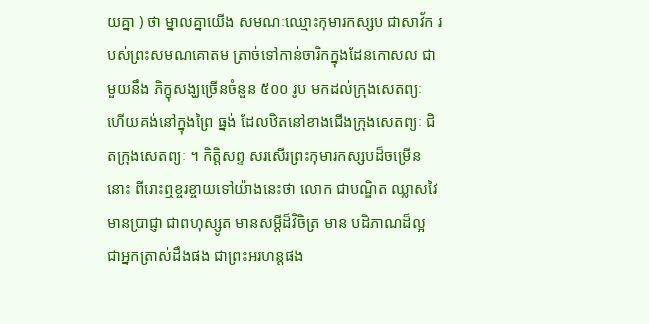យគ្នា ) ថា ម្នាលគ្នាយើង សមណៈឈ្មោះកុមារកស្សប ជាសាវ័ក របស់ព្រះសមណគោតម ត្រាច់ទៅកាន់ចារិកក្នុងដែនកោសល ជាមួយនឹង ភិក្ខុសង្ឃច្រើនចំនួន ៥០០ រូប មកដល់ក្រុងសេតព្យៈ ហើយគង់នៅក្នុងព្រៃ ធ្នង់ ដែលឋិតនៅខាងជើងក្រុងសេតព្យៈ ជិតក្រុងសេតព្យៈ ។ កិត្តិសព្ទ សរសើរព្រះកុមារកស្សបដ៏ចម្រើននោះ ពីរោះឮខ្ចរខ្ចាយទៅយ៉ាងនេះថា លោក ជាបណ្ឌិត ឈ្លាសវៃ មានប្រាជ្ញា ជាពហុស្សូត មានសម្តីដ៏វិចិត្រ មាន បដិភាណដ៏ល្អ ជាអ្នកត្រាស់ដឹងផង ជាព្រះអរហន្តផង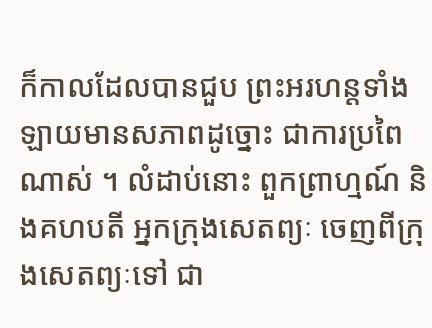ក៏កាលដែលបានជួប ព្រះអរហន្តទាំងឡាយមានសភាពដូច្នោះ ជាការប្រពៃណាស់ ។ លំដាប់នោះ ពួកព្រាហ្មណ៍ និងគហបតី អ្នកក្រុងសេតព្យៈ ចេញពីក្រុងសេតព្យៈទៅ ជា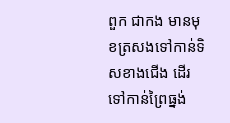ពួក ជាកង មានមុខត្រសងទៅកាន់ទិសខាងជើង ដើរទៅកាន់ព្រៃធ្នង់